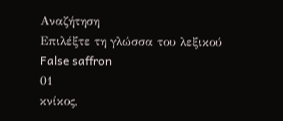Αναζήτηση
Επιλέξτε τη γλώσσα του λεξικού
False saffron
01
κνίκος,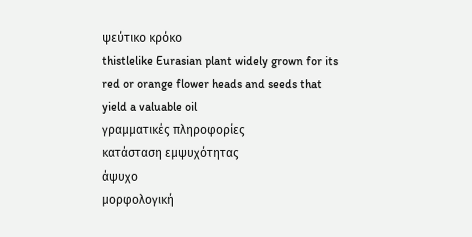ψεύτικο κρόκο
thistlelike Eurasian plant widely grown for its red or orange flower heads and seeds that yield a valuable oil
γραμματικές πληροφορίες
κατάσταση εμψυχότητας
άψυχο
μορφολογική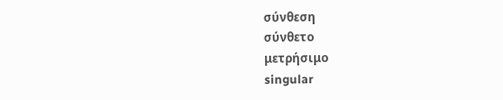σύνθεση
σύνθετο
μετρήσιμο
singular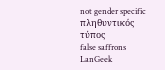not gender specific
πληθυντικός τύπος
false saffrons
LanGeek